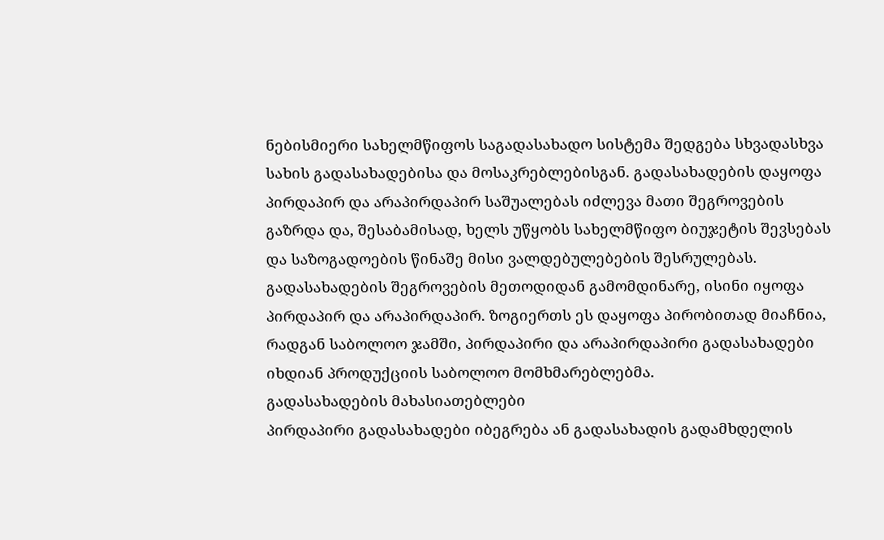ნებისმიერი სახელმწიფოს საგადასახადო სისტემა შედგება სხვადასხვა სახის გადასახადებისა და მოსაკრებლებისგან. გადასახადების დაყოფა პირდაპირ და არაპირდაპირ საშუალებას იძლევა მათი შეგროვების გაზრდა და, შესაბამისად, ხელს უწყობს სახელმწიფო ბიუჯეტის შევსებას და საზოგადოების წინაშე მისი ვალდებულებების შესრულებას.
გადასახადების შეგროვების მეთოდიდან გამომდინარე, ისინი იყოფა პირდაპირ და არაპირდაპირ. ზოგიერთს ეს დაყოფა პირობითად მიაჩნია, რადგან საბოლოო ჯამში, პირდაპირი და არაპირდაპირი გადასახადები იხდიან პროდუქციის საბოლოო მომხმარებლებმა.
გადასახადების მახასიათებლები
პირდაპირი გადასახადები იბეგრება ან გადასახადის გადამხდელის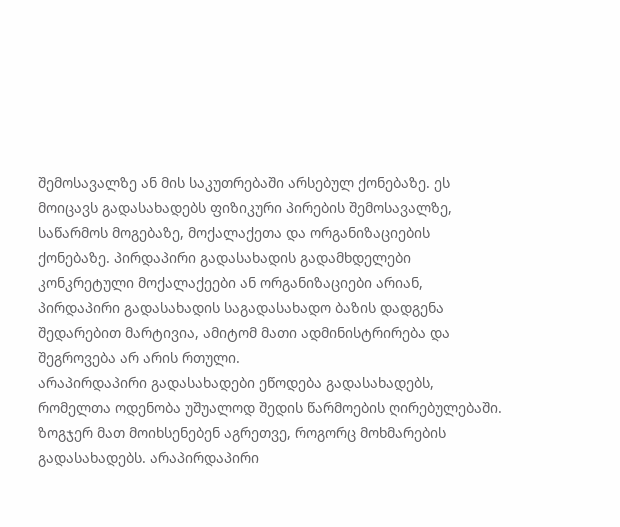შემოსავალზე ან მის საკუთრებაში არსებულ ქონებაზე. ეს მოიცავს გადასახადებს ფიზიკური პირების შემოსავალზე, საწარმოს მოგებაზე, მოქალაქეთა და ორგანიზაციების ქონებაზე. პირდაპირი გადასახადის გადამხდელები კონკრეტული მოქალაქეები ან ორგანიზაციები არიან, პირდაპირი გადასახადის საგადასახადო ბაზის დადგენა შედარებით მარტივია, ამიტომ მათი ადმინისტრირება და შეგროვება არ არის რთული.
არაპირდაპირი გადასახადები ეწოდება გადასახადებს, რომელთა ოდენობა უშუალოდ შედის წარმოების ღირებულებაში. ზოგჯერ მათ მოიხსენებენ აგრეთვე, როგორც მოხმარების გადასახადებს. არაპირდაპირი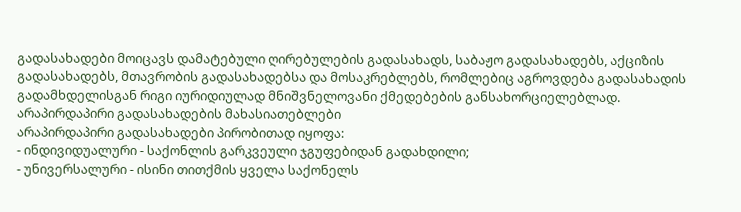გადასახადები მოიცავს დამატებული ღირებულების გადასახადს, საბაჟო გადასახადებს, აქციზის გადასახადებს, მთავრობის გადასახადებსა და მოსაკრებლებს, რომლებიც აგროვდება გადასახადის გადამხდელისგან რიგი იურიდიულად მნიშვნელოვანი ქმედებების განსახორციელებლად.
არაპირდაპირი გადასახადების მახასიათებლები
არაპირდაპირი გადასახადები პირობითად იყოფა:
- ინდივიდუალური - საქონლის გარკვეული ჯგუფებიდან გადახდილი;
- უნივერსალური - ისინი თითქმის ყველა საქონელს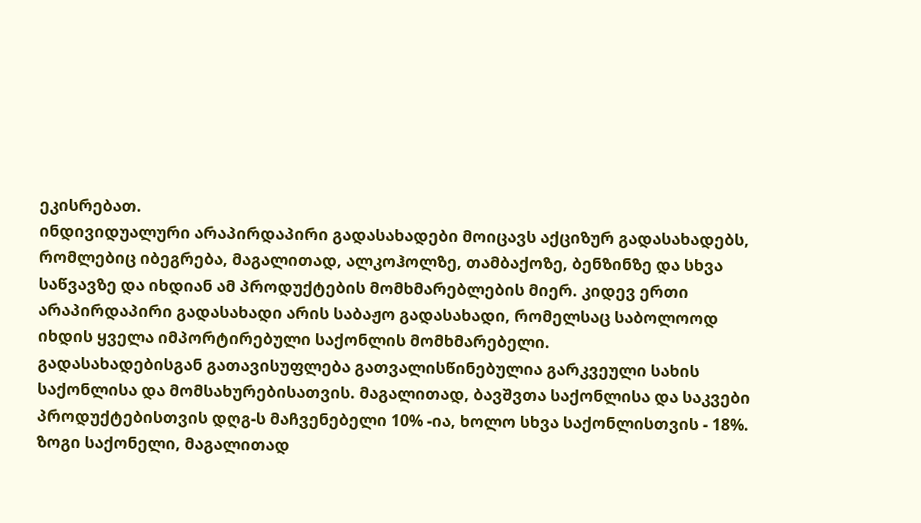ეკისრებათ.
ინდივიდუალური არაპირდაპირი გადასახადები მოიცავს აქციზურ გადასახადებს, რომლებიც იბეგრება, მაგალითად, ალკოჰოლზე, თამბაქოზე, ბენზინზე და სხვა საწვავზე და იხდიან ამ პროდუქტების მომხმარებლების მიერ. კიდევ ერთი არაპირდაპირი გადასახადი არის საბაჟო გადასახადი, რომელსაც საბოლოოდ იხდის ყველა იმპორტირებული საქონლის მომხმარებელი.
გადასახადებისგან გათავისუფლება გათვალისწინებულია გარკვეული სახის საქონლისა და მომსახურებისათვის. მაგალითად, ბავშვთა საქონლისა და საკვები პროდუქტებისთვის დღგ-ს მაჩვენებელი 10% -ია, ხოლო სხვა საქონლისთვის - 18%. ზოგი საქონელი, მაგალითად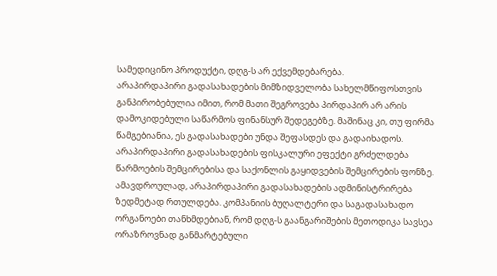სამედიცინო პროდუქტი, დღგ-ს არ ექვემდებარება.
არაპირდაპირი გადასახადების მიმზიდველობა სახელმწიფოსთვის განპირობებულია იმით, რომ მათი შეგროვება პირდაპირ არ არის დამოკიდებული საწარმოს ფინანსურ შედეგებზე. მაშინაც კი, თუ ფირმა წამგებიანია, ეს გადასახადები უნდა შეფასდეს და გადაიხადოს. არაპირდაპირი გადასახადების ფისკალური ეფექტი გრძელდება წარმოების შემცირებისა და საქონლის გაყიდვების შემცირების ფონზე.
ამავდროულად, არაპირდაპირი გადასახადების ადმინისტრირება ზედმეტად რთულდება. კომპანიის ბუღალტერი და საგადასახადო ორგანოები თანხმდებიან, რომ დღგ-ს გაანგარიშების მეთოდიკა სავსეა ორაზროვნად განმარტებული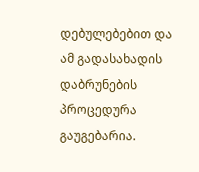დებულებებით და ამ გადასახადის დაბრუნების პროცედურა გაუგებარია.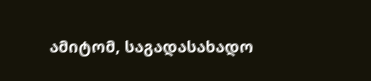ამიტომ, საგადასახადო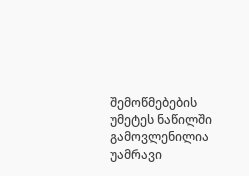შემოწმებების უმეტეს ნაწილში გამოვლენილია უამრავი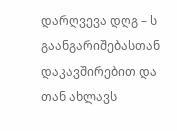დარღვევა დღგ – ს გაანგარიშებასთან დაკავშირებით და თან ახლავს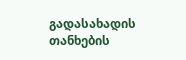გადასახადის თანხების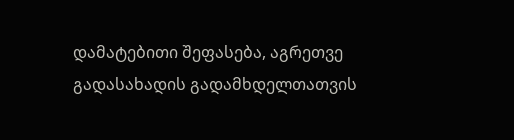დამატებითი შეფასება, აგრეთვე გადასახადის გადამხდელთათვის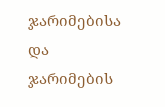ჯარიმებისა და ჯარიმების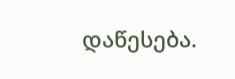დაწესება.